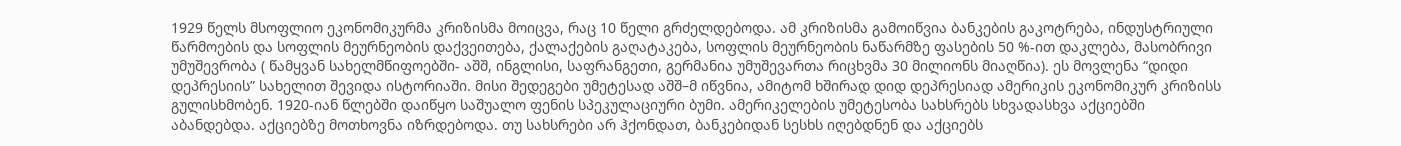1929 წელს მსოფლიო ეკონომიკურმა კრიზისმა მოიცვა, რაც 10 წელი გრძელდებოდა. ამ კრიზისმა გამოიწვია ბანკების გაკოტრება, ინდუსტრიული წარმოების და სოფლის მეურნეობის დაქვეითება, ქალაქების გაღატაკება, სოფლის მეურნეობის ნაწარმზე ფასების 50 %-ით დაკლება, მასობრივი უმუშევრობა ( წამყვან სახელმწიფოებში- აშშ, ინგლისი, საფრანგეთი, გერმანია უმუშევართა რიცხვმა 30 მილიონს მიაღწია). ეს მოვლენა “დიდი დეპრესიის” სახელით შევიდა ისტორიაში. მისი შედეგები უმეტესად აშშ–მ იწვნია, ამიტომ ხშირად დიდ დეპრესიად ამერიკის ეკონომიკურ კრიზისს გულისხმობენ. 1920-იან წლებში დაიწყო საშუალო ფენის სპეკულაციური ბუმი. ამერიკელების უმეტესობა სახსრებს სხვადასხვა აქციებში აბანდებდა. აქციებზე მოთხოვნა იზრდებოდა. თუ სახსრები არ ჰქონდათ, ბანკებიდან სესხს იღებდნენ და აქციებს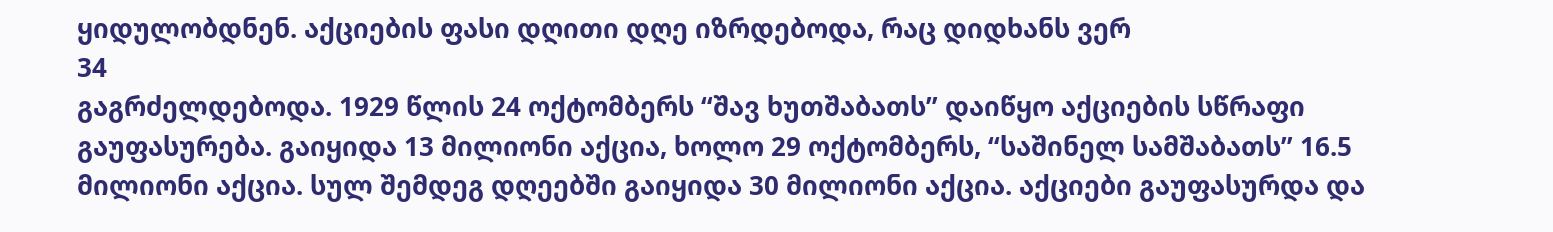ყიდულობდნენ. აქციების ფასი დღითი დღე იზრდებოდა, რაც დიდხანს ვერ
34
გაგრძელდებოდა. 1929 წლის 24 ოქტომბერს “შავ ხუთშაბათს” დაიწყო აქციების სწრაფი გაუფასურება. გაიყიდა 13 მილიონი აქცია, ხოლო 29 ოქტომბერს, “საშინელ სამშაბათს” 16.5 მილიონი აქცია. სულ შემდეგ დღეებში გაიყიდა 30 მილიონი აქცია. აქციები გაუფასურდა და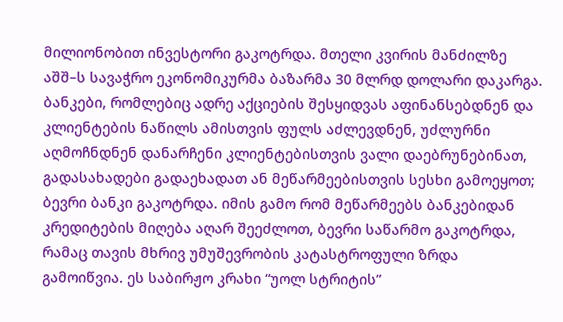მილიონობით ინვესტორი გაკოტრდა. მთელი კვირის მანძილზე აშშ–ს სავაჭრო ეკონომიკურმა ბაზარმა 30 მლრდ დოლარი დაკარგა. ბანკები, რომლებიც ადრე აქციების შესყიდვას აფინანსებდნენ და კლიენტების ნაწილს ამისთვის ფულს აძლევდნენ, უძლურნი აღმოჩნდნენ დანარჩენი კლიენტებისთვის ვალი დაებრუნებინათ, გადასახადები გადაეხადათ ან მეწარმეებისთვის სესხი გამოეყოთ; ბევრი ბანკი გაკოტრდა. იმის გამო რომ მეწარმეებს ბანკებიდან კრედიტების მიღება აღარ შეეძლოთ, ბევრი საწარმო გაკოტრდა, რამაც თავის მხრივ უმუშევრობის კატასტროფული ზრდა გამოიწვია. ეს საბირჟო კრახი “უოლ სტრიტის”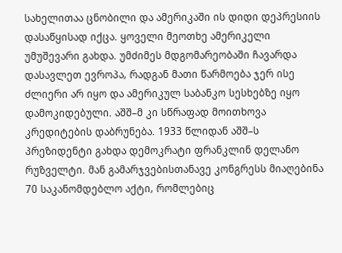სახელითაა ცნობილი და ამერიკაში ის დიდი დეპრესიის დასაწყისად იქცა. ყოველი მეოთხე ამერიკელი უმუშევარი გახდა. უმძიმეს მდგომარეობაში ჩავარდა დასავლეთ ევროპა, რადგან მათი წარმოება ჯერ ისე ძლიერი არ იყო და ამერიკულ საბანკო სესხებზე იყო დამოკიდებული. აშშ–მ კი სწრაფად მოითხოვა კრედიტების დაბრუნება. 1933 წლიდან აშშ–ს პრეზიდენტი გახდა დემოკრატი ფრანკლინ დელანო რუზველტი. მან გამარჯვებისთანავე კონგრესს მიაღებინა 70 საკანომდებლო აქტი, რომლებიც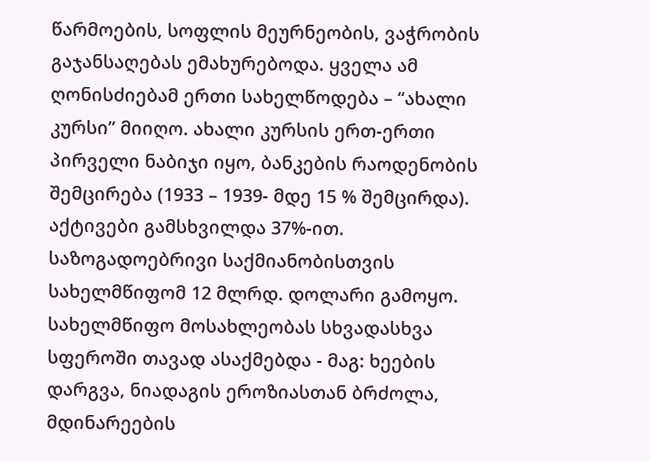წარმოების, სოფლის მეურნეობის, ვაჭრობის გაჯანსაღებას ემახურებოდა. ყველა ამ ღონისძიებამ ერთი სახელწოდება – “ახალი კურსი” მიიღო. ახალი კურსის ერთ-ერთი პირველი ნაბიჯი იყო, ბანკების რაოდენობის შემცირება (1933 – 1939- მდე 15 % შემცირდა). აქტივები გამსხვილდა 37%-ით. საზოგადოებრივი საქმიანობისთვის სახელმწიფომ 12 მლრდ. დოლარი გამოყო. სახელმწიფო მოსახლეობას სხვადასხვა სფეროში თავად ასაქმებდა - მაგ: ხეების დარგვა, ნიადაგის ეროზიასთან ბრძოლა, მდინარეების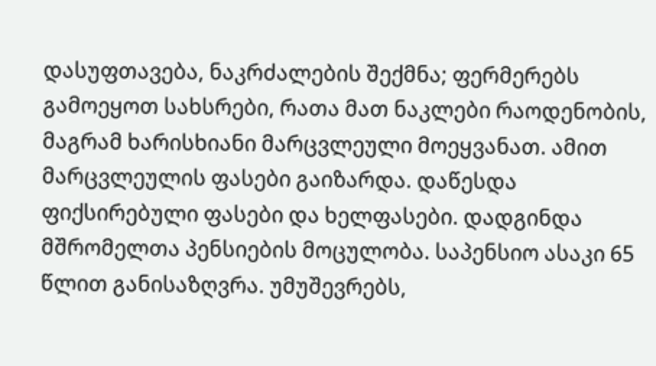დასუფთავება, ნაკრძალების შექმნა; ფერმერებს გამოეყოთ სახსრები, რათა მათ ნაკლები რაოდენობის, მაგრამ ხარისხიანი მარცვლეული მოეყვანათ. ამით მარცვლეულის ფასები გაიზარდა. დაწესდა ფიქსირებული ფასები და ხელფასები. დადგინდა მშრომელთა პენსიების მოცულობა. საპენსიო ასაკი 65 წლით განისაზღვრა. უმუშევრებს,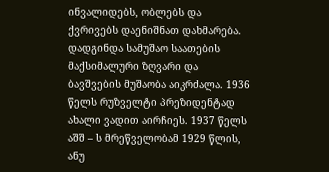ინვალიდებს, ობლებს და ქვრივებს დაენიშნათ დახმარება. დადგინდა სამუშაო საათების მაქსიმალური ზღვარი და ბავშვების მუშაობა აიკრძალა. 1936 წელს რუზველტი პრეზიდენტად ახალი ვადით აირჩიეს. 1937 წელს აშშ – ს მრეწველობამ 1929 წლის, ანუ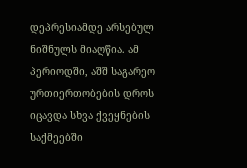დეპრესიამდე არსებულ ნიშნულს მიაღწია. ამ პერიოდში, აშშ საგარეო ურთიერთობების დროს იცავდა სხვა ქვეყნების საქმეებში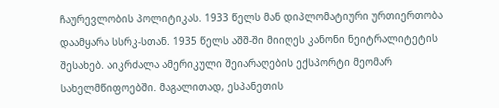ჩაურევლობის პოლიტიკას. 1933 წელს მან დიპლომატიური ურთიერთობა დაამყარა სსრკ-სთან. 1935 წელს აშშ-ში მიიღეს კანონი ნეიტრალიტეტის შესახებ. აიკრძალა ამერიკული შეიარაღების ექსპორტი მეომარ სახელმწიფოებში. მაგალითად, ესპანეთის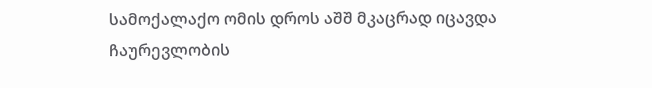სამოქალაქო ომის დროს აშშ მკაცრად იცავდა ჩაურევლობის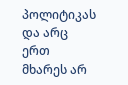პოლიტიკას და არც ერთ მხარეს არ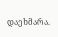დაეხმარა.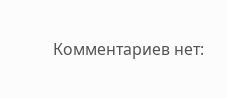Комментариев нет: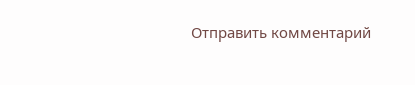Отправить комментарий